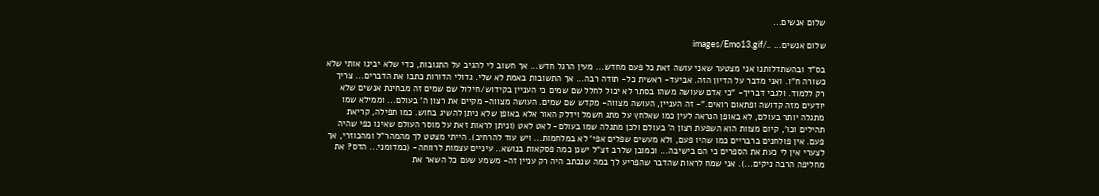שלום אנשים...

שלום אנשים... ../images/Emo13.gif

בס"ד ובהשתדלותנו אני מצטער שאני עושה זאת כל פעם מחדש... מעין הרגל חדש... אך חשוב לי להגיב על התגובות, כדי שלא יבינו אותי שלא כשורה ח"ו. ואני מדבר על הדיון הזה. אביעד- ראשית כל- תודה רבה... אך התשובות באמת לא שלי. גדולי הדורות כתבו את הדברים... צריך רק ללמוד. ולגבי דבריך- "כי אדם שעושה משהו בסתר לא יכול לחלל שם שמים כי העניין בקידוש/חילול שם שמים זה מבחינת אנשים שלא יודעים מזה קדושה ופתאום רואים."- זה העניין, העושה מצווה- מקדש שם שמים. העושה מצווה- מקיים את רצון ה' בעולם... וממילא שמו מתגלה יותר בעולם, לא באופן הנראה לעין כמו שאלחץ על מתג חשמל וידלק האור אלא באופן שלא ניתן להשיג בחוש. כמו תפילה, קריאת תהילים וכו', קיום מצוות הוא השפעת רצון ה' בעולם ולכן מתגלה שמו בעולם- לאט לאט (וניתן לראות זאת על מוסר העולם שאינו כפי שהיה פעם. אין פולחנים ברבריים כמו שהיו פעם, ולא מעשים שפלים אפי' לא במלחמות... ויש עוד להרחיב). הייתי מצטט לך מהמהר"ל ומהכוזרי, אך לצערי אין לי כעת את הספרים כי הם בישיבה... וכמובן שלרב זצ"ל ישנן כמה פסקאות בנושא.. עיניים עצמות לרווחה- (כמדומני... הדס? את מחליפה הרבה ניקים...). אני שמח לראות שהדבר שהפריע לך במה שנכתב היה רק עניין זה- משמע שעם כל השאר את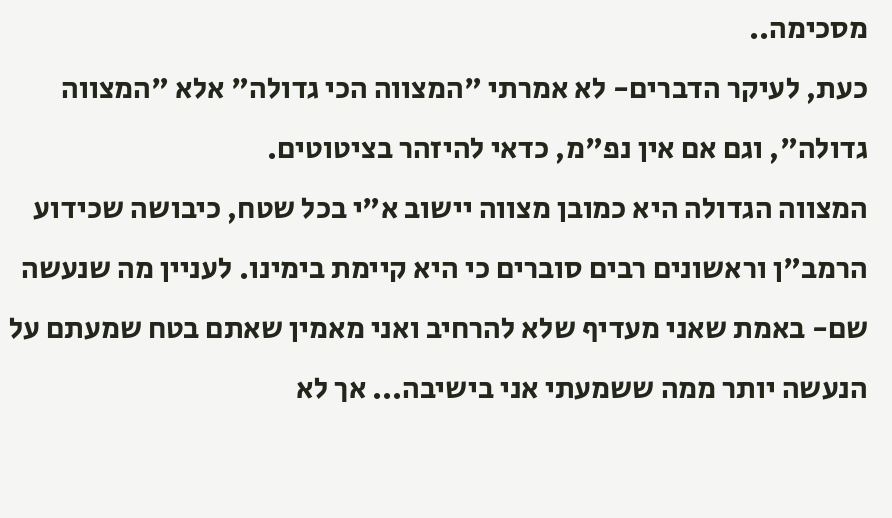מסכימה..
כעת, לעיקר הדברים- לא אמרתי "המצווה הכי גדולה" אלא "המצווה גדולה", וגם אם אין נפ"מ, כדאי להיזהר בציטוטים.
המצווה הגדולה היא כמובן מצווה יישוב א"י בכל שטח, כיבושה שכידוע הרמב"ן וראשונים רבים סוברים כי היא קיימת בימינו. לעניין מה שנעשה שם- באמת שאני מעדיף שלא להרחיב ואני מאמין שאתם בטח שמעתם על הנעשה יותר ממה ששמעתי אני בישיבה... אך לא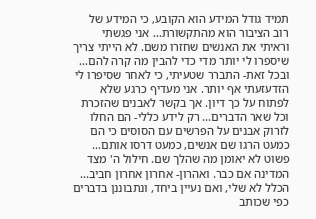תמיד גודל המידע הוא הקובע, כי המידע של רוב הציבור הוא מהתקשורת... אני פגשתי וראיתי את האנשים שחזרו משם. לא הייתי צריך שיספרו לי יותר מדי כדי להבין מה קרה להם... ובכל זאת- התברר שטעיתי, כי לאחר שסיפרו לי הזדעזעתי אף יותר. אני מעדיף כרגע שלא לפתוח על כך דיון. אך בקשר לאבנים שהזכרת וכל שאר הדברים... רק לידע כללי- הם החלו לזרוק אבנים על הפרשים עם הסוסים כי הם כמעט הרגו שם אנשים, כמעט דרסו אותם... פשוט לא יאומן מה שהלך שם. חילול ה' מצד המדינה אם כבר. ואהרון- אחרון אחרון חביב... הכלל לא שלי, ואם נעיין ביחד, ונתבוננן בדברים כפי שכותב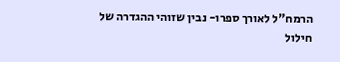הרמח"ל לאורך ספרו- נבין שזוהי ההגדרה של חילול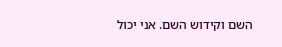השם וקידוש השם. אני יכול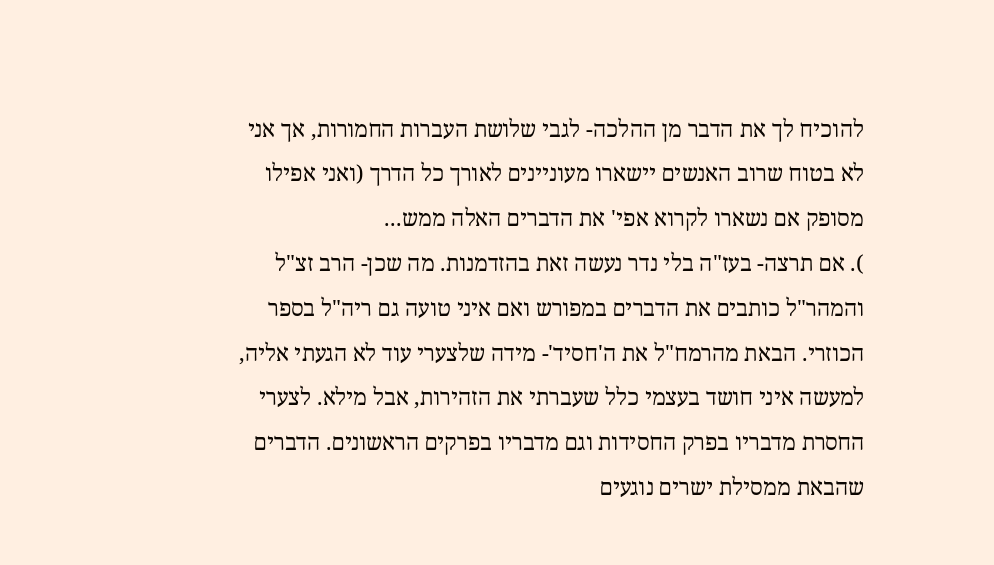להוכיח לך את הדבר מן ההלכה- לגבי שלושת העברות החמורות, אך אני לא בטוח שרוב האנשים יישארו מעוניינים לאורך כל הדרך (ואני אפילו מסופק אם נשארו לקרוא אפי' את הדברים האלה ממש...
). אם תרצה- בעז"ה בלי נדר נעשה זאת בהזדמנות. מה שכן- הרב זצ"ל והמהר"ל כותבים את הדברים במפורש ואם איני טועה גם ריה"ל בספר הכוזרי. הבאת מהרמח"ל את ה'חסיד'- מידה שלצערי עוד לא הגעתי אליה, למעשה איני חושד בעצמי כלל שעברתי את הזהירות, אבל מילא. לצערי החסרת מדבריו בפרק החסידות וגם מדבריו בפרקים הראשונים. הדברים שהבאת ממסילת ישרים נוגעים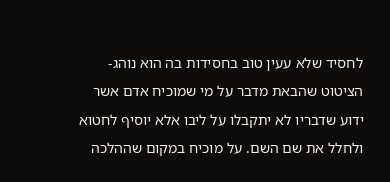לחסיד שלא עעין טוב בחסידות בה הוא נוהג- הציטוט שהבאת מדבר על מי שמוכיח אדם אשר ידוע שדבריו לא יתקבלו על ליבו אלא יוסיף לחטוא ולחלל את שם השם. על מוכיח במקום שההלכה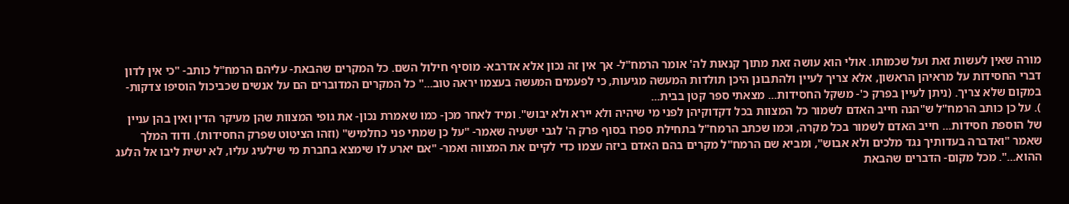מורה שאין לעשות זאת ועל שכמותו. אולי הוא עושה זאת מתוך קנאות לה' אומר הרמח"ל- אך אין זה נכון אלא אדרבא- מוסיף חילול השם. כל המקרים שהבאת- עליהם הרמח"ל כותב- "כי אין לדון דברי החסידות על מראיהן הראשון, אלא צריך לעיין ולהתבונן היכן תולדות המעשה מגיעות, כי לפעמים המעשה בעצמו יראה טוב..." כל המקרים המדוברים הם על אנשים שכביכול הוסיפו צדקות- במקום שלא צריך. (ניתן לעיין בפרק כ'- משקל החסידות... מצאתי ספר קטן בבית...
). על כן כותב הרמח"ל ש"הנה חייב האדם לשמור כל המצוות בכל דקדוקיהן לפני מי שיהיה ולא יירא ולא יבוש". ומיד לאחר מכן- כמו שאמרת נכון- את גופי המצוות שהן מעיקר הדין ואין בהן עניין של הוספת חסידות... חייב האדם לשמור בכל מקרה, וכמו שכתב הרמח"ל בתחילת ספרו בסוף פרק ה' לגבי ישעיה שאמר- "על כן שמתי פני כחלמיש" (וזהו הציטוט שפרק החסידות). ודוד המלך שאמר "ואדברה בעדותיך נגד מלכים ולא אבוש", ומביא שם הרמח"ל מקרים בהם האדם ביזה עצמו כדי לקיים את המצווה ואמר- "אם יארע לו שימצא בחברת מי שילעיג עליו, לא ישית ליבו אל הלעג ההוא...". מכל מקום- הדברים שהבאת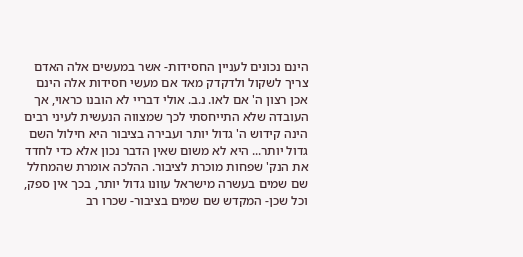הינם נכונים לעניין החסידות- אשר במעשים אלה האדם צריך לשקול ולדקדק מאד אם מעשי חסידות אלה הינם אכן רצון ה' אם לאו. נ.ב. אולי דבריי לא הובנו כראוי, אך העובדה שלא התייחסתי לכך שמצווה הנעשית לעיני רבים הינה קידוש ה' גדול יותר ועבירה בציבור היא חילול השם גדול יותר... היא לא משום שאין הדבר נכון אלא כדי לחדד את הנק' שפחות מוכרת לציבור. ההלכה אומרת שהמחלל שם שמים בעשרה מישראל עוונו גדול יותר, בכך אין ספק, וכל שכן- המקדש שם שמים בציבור- שכרו רב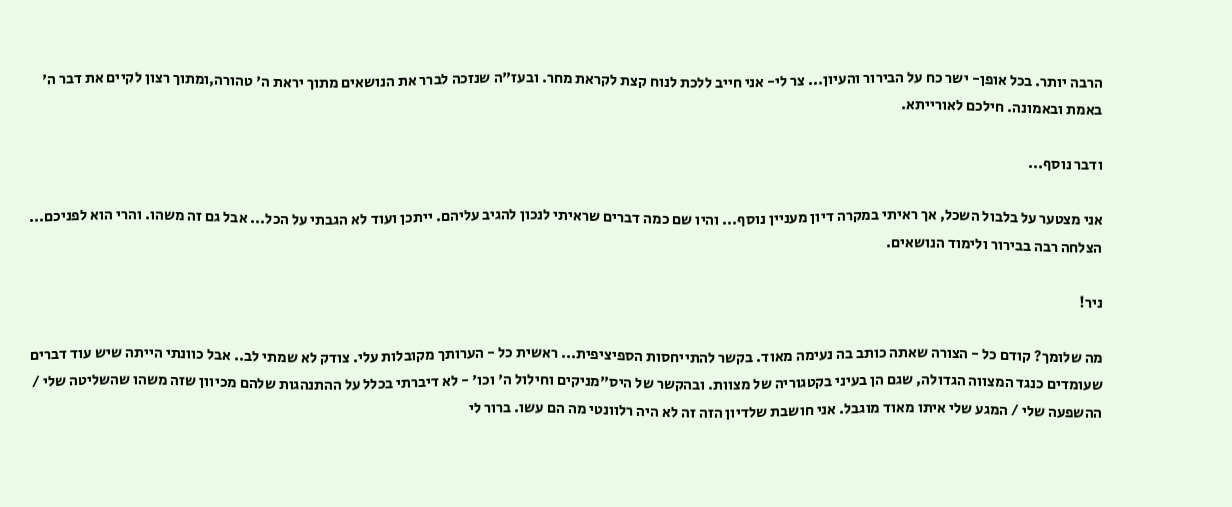הרבה יותר. בכל אופן- ישר כח על הבירור והעיון... צר לי- אני חייב ללכת לנוח קצת לקראת מחר. ובעז"ה שנזכה לברר את הנושאים מתוך יראת ה' טהורה,ומתוך רצון לקיים את דבר ה' באמת ובאמונה. חילכם לאורייתא.

ודבר נוסף...

אני מצטער על בלבול השכל, אך ראיתי במקרה דיון מעניין נוסף... והיו שם כמה דברים שראיתי לנכון להגיב עליהם. ייתכן ועוד לא הגבתי על הכל... אבל גם זה משהו. והרי הוא לפניכם... הצלחה רבה בבירור ולימוד הנושאים.

ניר!

מה שלומך? קודם כל - הצורה שאתה כותב בה נעימה מאוד. בקשר להתייחסות הספיציפית... ראשית כל - הערותך מקובלות עלי. צודק לא שמתי לב.. אבל כוונתי הייתה שיש עוד דברים שעומדים כנגד המצווה הגדולה, שגם הן בעיני בקטגוריה של מצוות. ובהקשר של היס"מניקים וחילול ה' וכו' - לא דיברתי בכלל על ההתנהגות שלהם מכיוון שזה משהו שהשליטה שלי / ההשפעה שלי / המגע שלי איתו מאוד מוגבל. אני חושבת שלדיון הזה זה לא היה רלוונטי מה הם עשו. ברור לי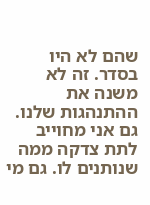שהם לא היו בסדר. זה לא משנה את ההתנהגות שלנו. גם אני מחוייב לתת צדקה ממה שנותנים לו. גם מי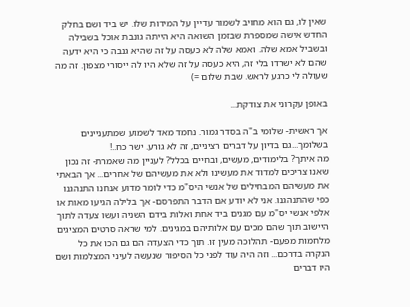שאין לו, גם הוא מחויב לשמור עדיין על המידות שלו. יש ביד ושם בחלק החדש אישה שמספרת שבזמן השואה היא הייתה גונבת אוכל בשבילה ובשביל אמא שלה. ואמא שלה לא כעסה על זה שהיא גנבה כי היא ידעה שהם לא ישרדו בלי זה, היא כעסה על זה שלא היו לה ייסורי מצפון. זה מה שעולה לי כרגע לראש. שבת שלום =)

באופן עקרוני את צודקת...

אך ראשית- שלומי ב"ה בסדר גמור. נחמד מאד לשמוע שמתעניינים בשלומך...גם בדיון על דברים רציניים, זה לא גורע. ישר כח..!
מה איתך? בלימודים, מעשים, ובחיים בכלל? לעניין מה שאמרת- זה נכון שאנו צריכים למדוד את מעשינו ולא את מעשיהם של אחרים... אך הבאתי את מעשיהם המבחילים של אנשי היס"מ כדי לומר מדוע אנחנו התנהגנו כפי שהתנהגנו. אני לא יודע אם הדבר התפרסם- אך בלילה הגיעו מאות או אלפי אנשי יס"מ עם מגנים ביד אחת ואלות בידם השניה ועשו צעדה לתוך היישוב תוך שהם מכים עם אלותיהם במגינים. למי שראה סרטים המציגים מלחמות מפעם- תהלוכה מעין זו. תוך כדי הצעדה הם גם הכו את כל הנקרה בדרכם... וזה היה עוד לפני כל הסיפור שנעשה לעיני המצלמות ושם היו דברים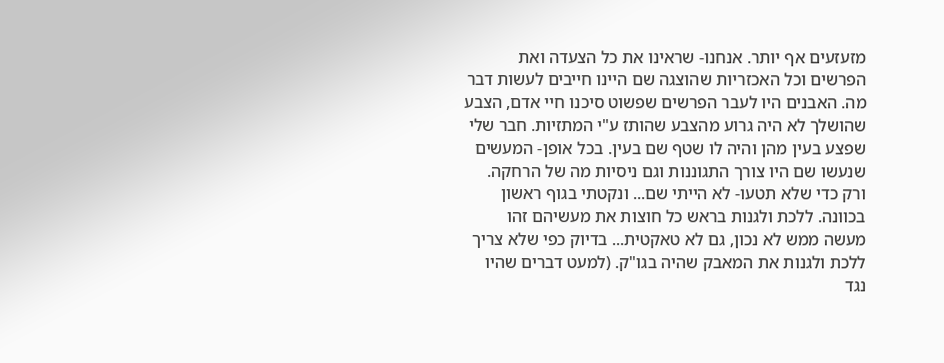מזעזעים אף יותר. אנחנו- שראינו את כל הצעדה ואת הפרשים וכל האכזריות שהוצגה שם היינו חייבים לעשות דבר מה. האבנים היו לעבר הפרשים שפשוט סיכנו חיי אדם, הצבע שהושלך לא היה גרוע מהצבע שהותז ע"י המתזיות. חבר שלי שפצע בעין מהן והיה לו שטף שם בעין. בכל אופן- המעשים שנעשו שם היו צורך התגוננות וגם ניסיות מה של הרחקה. ורק כדי שלא תטעו- לא הייתי שם... ונקטתי בגוף ראשון בכוונה. ללכת ולגנות בראש כל חוצות את מעשיהם זהו מעשה ממש לא נכון, גם לא טאקטית... בדיוק כפי שלא צריך ללכת ולגנות את המאבק שהיה בגו"ק. (למעט דברים שהיו נגד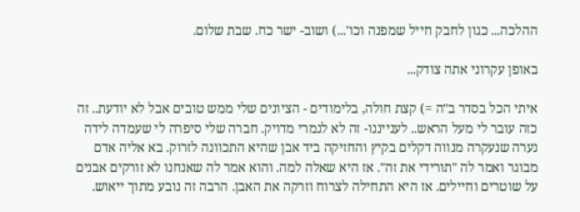ההלכה... כגון לחבק חייל שמפנה וכו'...) ושוב- ישר כח. שבת שלום.

באופן עקרוני אתה צודק...

איתי הכל בסדר ב"ה =) קצת חולה, בלימודים - הציונים שלי ממש טובים אבל לא יודעת.. זה כזה עובר לי מעל הראש.. לענייננו- זה לא לגמרי מדויק. חברה שלי סיפרה לי שעמדה לידה נערה שנעקרה מנווה דקלים בקיץ והחזיקה ביד אבן שהיא התכוונה לזרוק. בא אליה אדם מבוגר ואמר לה "תורידי את זה". אז היא שאלה למה. והוא אמר לה שאנחנו לא זורקים אבנים על שוטרים וחיילים. אז היא התחילה לצרוח וזרקה את האבן. הרבה זה נובע מתוך ייאוש.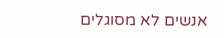אנשים לא מסוגלים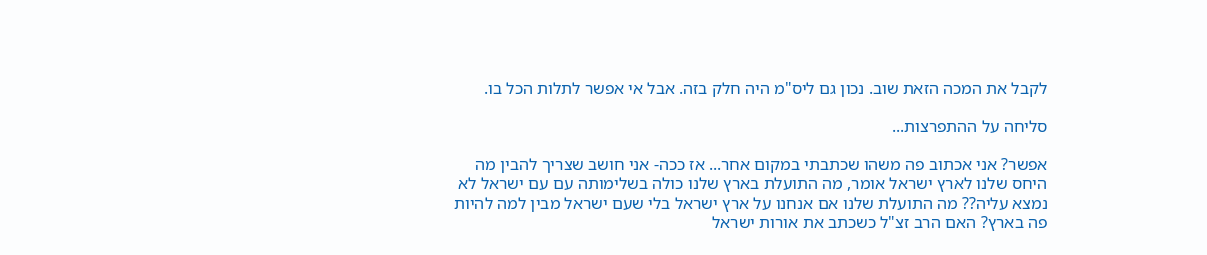לקבל את המכה הזאת שוב. נכון גם ליס"מ היה חלק בזה. אבל אי אפשר לתלות הכל בו.

סליחה על ההתפרצות...

אפשר? אני אכתוב פה משהו שכתבתי במקום אחר... אז ככה- אני חושב שצריך להבין מה היחס שלנו לארץ ישראל אומר, מה התועלת בארץ שלנו כולה בשלימותה עם עם ישראל לא נמצא עליה?? מה התועלת שלנו אם אנחנו על ארץ ישראל בלי שעם ישראל מבין למה להיות פה בארץ? האם הרב זצ"ל כשכתב את אורות ישראל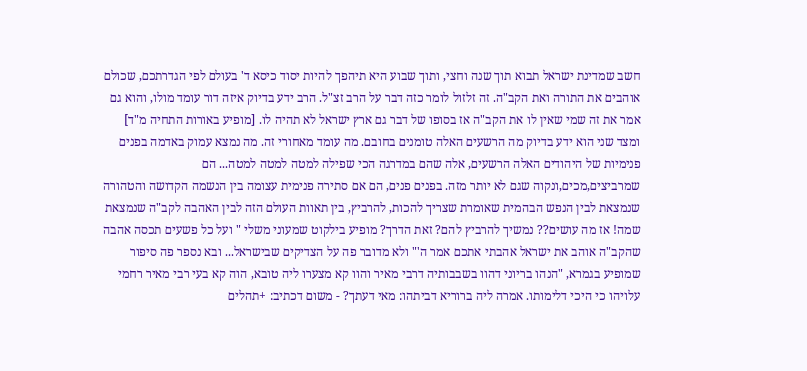חשב שמדינת ישראל תבוא תוך שנה וחצי, ותוך שבוע היא תיהפך להיות יסוד כיסא ד' בעולם לפי הגדרתכם, שכולם אוהבים את התורה ואת הקב"ה. זה זלזול לומר כזה דבר על הרב זצ"ל. הרב ידע בדיוק איזה דור עומד מולו, והוא גם אמר את זה שמי שאין לו את הקב"ה אז בסופו של דבר גם ארץ ישראל לא תהיה לו. [מופיע באורות התחיה מ"ד] ומצד שני הוא ידע בדיוק מה הרשעים האלה טומנים בחובם. מה עומד מאחורי זה. מה נמצא עמוק באדמה בפנים פנימיות של היהודים האלה הרשעים, אלה שהם במדרגה הכי שפילה למטה למטה למטה... הם שמרביצים,מכים,ונקוה שגם לא יותר מזה. בפנים פנים, הם אם סתירה פנימית עצומה בין הנשמה הקדושה והטהורה שנמצאת לבין הנפש הבהמית שאומרת שצריך להכות, להרביץ, בין תאוות העולם הזה לבין האהבה לקב"ה שנמצאת שמה! אז מה עושים?? נמשיך להרביץ להם? זאת הדרך? מופיע בילקוט שמעוני משלי " ועל כל פשעים תכסה אהבה שהקב"ה אוהב את ישראל אהבתי אתכם אמר ה'" ולא מדובר פה על הצדיקים שבישראל... ובא נספר פה סיפור שמופיע בגמרא, "הנהו בריוני דהוו בשבבותיה דרבי מאיר והוו קא מצערו ליה טובא, הוה קא בעי רבי מאיר רחמי עלויהו כי היכי דלימותו. אמרה ליה ברוריא דביתהו: מאי דעתך? - משום דכתיב: +תהלים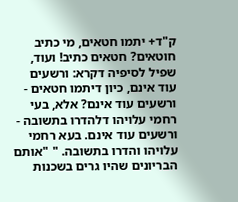ק"ד+ יתמו חטאים, מי כתיב חוטאים? חטאים כתיב! ועוד, שפיל לסיפיה דקרא: ורשעים עוד אינם, כיון דיתמו חטאים - ורשעים עוד אינם? אלא, בעי רחמי עלויהו דלהדרו בתשובה - ורשעים עוד אינם. בעא רחמי עלויהו והדרו בתשובה. " "אותם הבריונים שהיו גרים בשכנות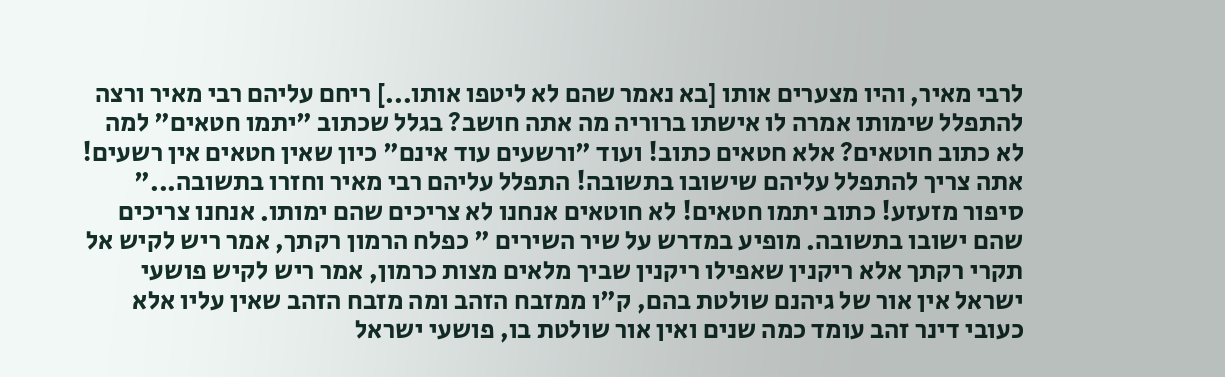לרבי מאיר, והיו מצערים אותו [בא נאמר שהם לא ליטפו אותו...] ריחם עליהם רבי מאיר ורצה להתפלל שימותו אמרה לו אישתו ברוריה מה אתה חושב? בגלל שכתוב "יתמו חטאים" למה לא כתוב חוטאים? אלא חטאים כתוב! ועוד "ורשעים עוד אינם" כיון שאין חטאים אין רשעים! אתה צריך להתפלל עליהם שישובו בתשובה! התפלל עליהם רבי מאיר וחזרו בתשובה..." סיפור מזעזע! כתוב יתמו חטאים! לא חוטאים אנחנו לא צריכים שהם ימותו. אנחנו צריכים שהם ישובו בתשובה. מופיע במדרש על שיר השירים " כפלח הרמון רקתך, אמר ריש לקיש אל תקרי רקתך אלא ריקנין שאפילו ריקנין שביך מלאים מצות כרמון, אמר ריש לקיש פושעי ישראל אין אור של גיהנם שולטת בהם, ק"ו ממזבח הזהב ומה מזבח הזהב שאין עליו אלא כעובי דינר זהב עומד כמה שנים ואין אור שולטת בו, פושעי ישראל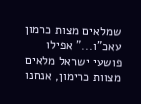שמלאים מצות כרמון עאכ"ו..." אפילו פושעי ישראל מלאים מצוות כרימון, אנחנו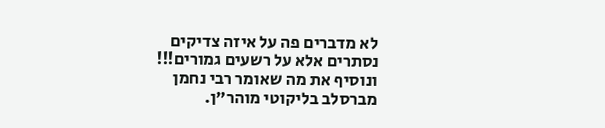לא מדברים פה על איזה צדיקים נסתרים אלא על רשעים גמורים!!! ונוסיף את מה שאומר רבי נחמן מברסלב בליקוטי מוהר"ן.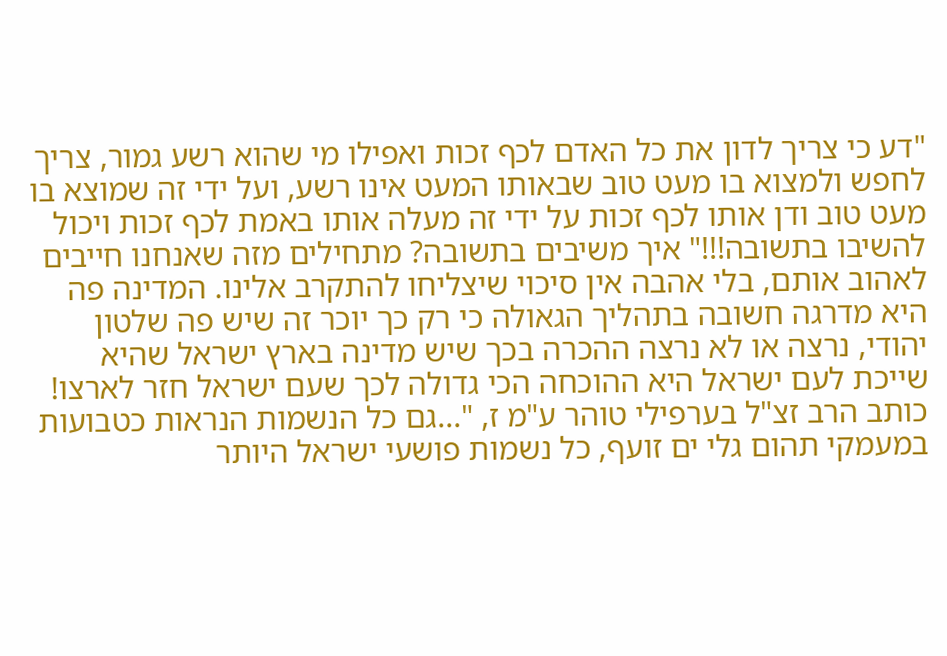"דע כי צריך לדון את כל האדם לכף זכות ואפילו מי שהוא רשע גמור, צריך לחפש ולמצוא בו מעט טוב שבאותו המעט אינו רשע, ועל ידי זה שמוצא בו מעט טוב ודן אותו לכף זכות על ידי זה מעלה אותו באמת לכף זכות ויכול להשיבו בתשובה!!!" איך משיבים בתשובה? מתחילים מזה שאנחנו חייבים לאהוב אותם, בלי אהבה אין סיכוי שיצליחו להתקרב אלינו. המדינה פה היא מדרגה חשובה בתהליך הגאולה כי רק כך יוכר זה שיש פה שלטון יהודי, נרצה או לא נרצה ההכרה בכך שיש מדינה בארץ ישראל שהיא שייכת לעם ישראל היא ההוכחה הכי גדולה לכך שעם ישראל חזר לארצו! כותב הרב זצ"ל בערפילי טוהר ע"מ ז, "...גם כל הנשמות הנראות כטבועות במעמקי תהום גלי ים זועף, כל נשמות פושעי ישראל היותר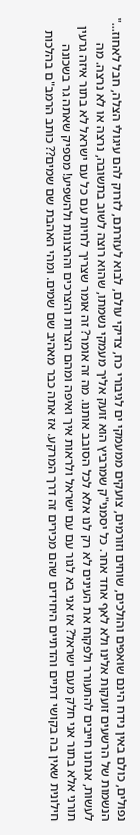נפולים, כולם באין נידח הינם שואפים והולכים, שוחים וזורמים, צועקים ממעמקי ים לגיבורי כח, צדיקי עולם, לבוא לעזרתם, לזרוק להם עיגולי הצלה, חבל לאחוז..." הנשמות של הרשעים זועקות אלינו ולא לאף אחד אחר. כל יסמני"ק שמרביץ הוא זועק אליך מעמקי נשמתו, שהוא רוצה לשוב בתשובה, נרצה או לא נרצה. מה לעשות, אנחנו חייבים להתעורר ולפקוח את העינים לא רק לנו אלא לכל הסובב אותנו. מה זה אומר? זה אומר שצריך לחיות עם כל עם ישראל לא בתור איזה גרעין תורני אלא בתור אני חלק מעם ישראל? אז אני בא לגור עם עם ישראל ולראות איך ואיפה ומהם הצרות והצרכים והרצונות ולהשפיע! מספיק שאתה גר בשכונה חילונית שאין בה בקושי דתיים והדתיים היחידים שהם מכירים זה דרך המרקע. אז אתה כבר מאהיב שם שמים. ומהי האהבת שם שמים?? כותב הרמב"ם בהלכות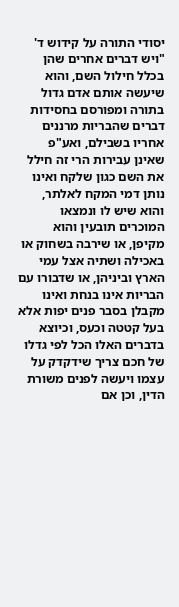יסודי התורה על קידוש ד' "ויש דברים אחרים שהן בכלל חילול השם, והוא שיעשה אותם אדם גדול בתורה ומפורסם בחסידות דברים שהבריות מרננים אחריו בשבילם, ואע"פ שאינן עבירות הרי זה חילל את השם כגון שלקח ואינו נותן דמי המקח לאלתר, והוא שיש לו ונמצאו המוכרים תובעין והוא מקיפן, או שירבה בשחוק או באכילה ושתיה אצל עמי הארץ וביניהן, או שדבורו עם הבריות אינו בנחת ואינו מקבלן בסבר פנים יפות אלא בעל קטטה וכעס, וכיוצא בדברים האלו הכל לפי גדלו של חכם צריך שידקדק על עצמו ויעשה לפנים משורת הדין, וכן אם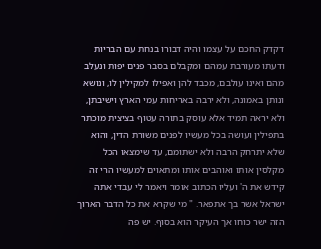דקדק החכם על עצמו והיה דבורו בנחת עם הבריות ודעתו מעורבת עמהם ומקבלם בסבר פנים יפות ונעלב מהם ואינו עולבם, מכבד להן ואפילו למקילין לו, ונושא ונותן באמונה, ולא ירבה באריחות עמי הארץ וישיבתן, ולא יראה תמיד אלא עוסק בתורה עטוף בציצית מוכתר בתפילין ועושה בכל מעשיו לפנים משורת הדין, והוא שלא יתרחק הרבה ולא ישתומם, עד שימצאו הכל מקלסין אותו ואוהבים אותו ומתאוים למעשיו הרי זה קידש את ה' ועליו הכתוב אומר ויאמר לי עבדי אתה ישראל אשר בך אתפאר. " מי שקרא את כל הדבר הארוך הזה ישר כוחו אך העיקר הוא בסוף. יש פה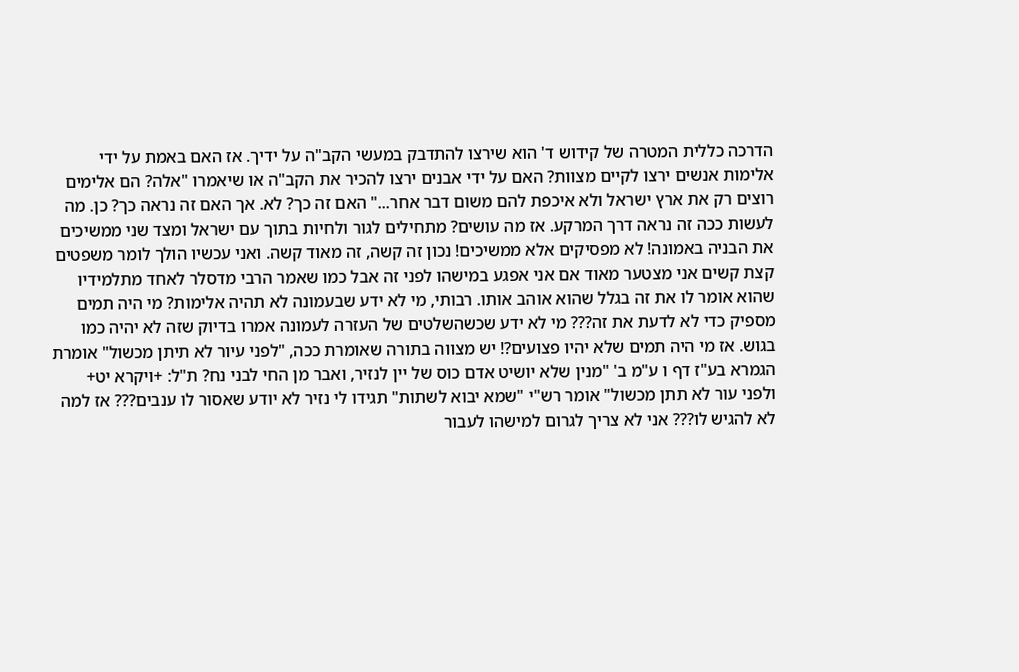הדרכה כללית המטרה של קידוש ד' הוא שירצו להתדבק במעשי הקב"ה על ידיך. אז האם באמת על ידי אלימות אנשים ירצו לקיים מצוות? האם על ידי אבנים ירצו להכיר את הקב"ה או שיאמרו "אלה? הם אלימים רוצים רק את ארץ ישראל ולא איכפת להם משום דבר אחר..." האם זה כך? לא. אך האם זה נראה כך? כן. מה לעשות ככה זה נראה דרך המרקע. אז מה עושים? מתחילים לגור ולחיות בתוך עם ישראל ומצד שני ממשיכים את הבניה באמונה! לא מפסיקים אלא ממשיכים! נכון זה קשה, זה מאוד קשה. ואני עכשיו הולך לומר משפטים קצת קשים אני מצטער מאוד אם אני אפגע במישהו לפני זה אבל כמו שאמר הרבי מדסלר לאחד מתלמידיו שהוא אומר לו את זה בגלל שהוא אוהב אותו. רבותי, מי לא ידע שבעמונה לא תהיה אלימות? מי היה תמים מספיק כדי לא לדעת את זה??? מי לא ידע שכשהשלטים של העזרה לעמונה אמרו בדיוק שזה לא יהיה כמו בגוש. אז מי היה תמים שלא יהיו פצועים?! יש מצווה בתורה שאומרת ככה, "לפני עיור לא תיתן מכשול" אומרת הגמרא בע"ז דף ו ע"מ ב' "מנין שלא יושיט אדם כוס של יין לנזיר, ואבר מן החי לבני נח? ת"ל: +ויקרא יט+ ולפני עור לא תתן מכשול" אומר רש"י "שמא יבוא לשתות" תגידו לי נזיר לא יודע שאסור לו ענבים??? אז למה לא להגיש לו??? אני לא צריך לגרום למישהו לעבור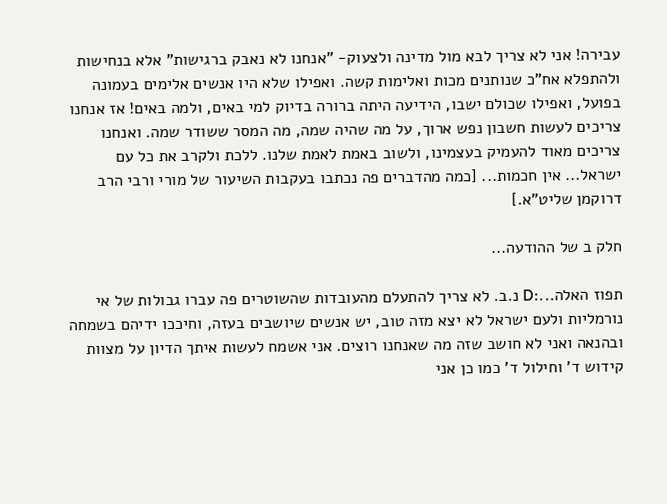עבירה! אני לא צריך לבא מול מדינה ולצעוק- "אנחנו לא נאבק ברגישות" אלא בנחישות ולהתפלא אח"כ שנותנים מכות ואלימות קשה. ואפילו שלא היו אנשים אלימים בעמונה בפועל, ואפילו שכולם ישבו, הידיעה היתה ברורה בדיוק למי באים, ולמה באים! אז אנחנו צריכים לעשות חשבון נפש ארוך, על מה שהיה שמה, מה המסר ששודר שמה. ואנחנו צריכים מאוד להעמיק בעצמינו, ולשוב באמת לאמת שלנו. ללכת ולקרב את כל עם ישראל... אין חכמות... [כמה מהדברים פה נכתבו בעקבות השיעור של מורי ורבי הרב דרוקמן שליט"א.]

חלק ב של ההודעה...

תפוז האלה...:D נ.ב. לא צריך להתעלם מהעובדות שהשוטרים פה עברו גבולות של אי נורמליות ולעם ישראל לא יצא מזה טוב, יש אנשים שיושבים בעזה, וחיככו ידיהם בשמחה ובהנאה ואני לא חושב שזה מה שאנחנו רוצים. אני אשמח לעשות איתך הדיון על מצוות קידוש ד' וחילול ד' כמו כן אני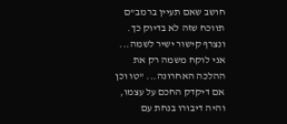חושב שאם תעיין ברמב"ם תווכח שזה לא בדיוק כך. ונצרף קישור ישיר לשמה... אני לוקח משמה רק את ההלכה האחרונה... "טו וכן אם דיקדק החכם על עצמו, והיה דיבורו בנחת עם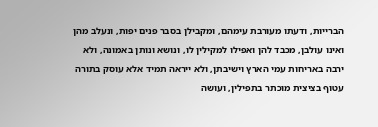הברייות, ודעתו מעורבת עימהם, ומקבילן בסבר פנים יפות, ונעלב מהן ואינו עולבן, מכבד להן ואפילו למקילין לו, ונושא ונותן באמונה, ולא ירבה באריחות עמי הארץ וישיבתן, ולא ייראה תמיד אלא עוסק בתורה עטוף בציצית מוכתר בתפילין, ועושה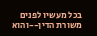בכל מעשיו לפנים משורת הדין--והוא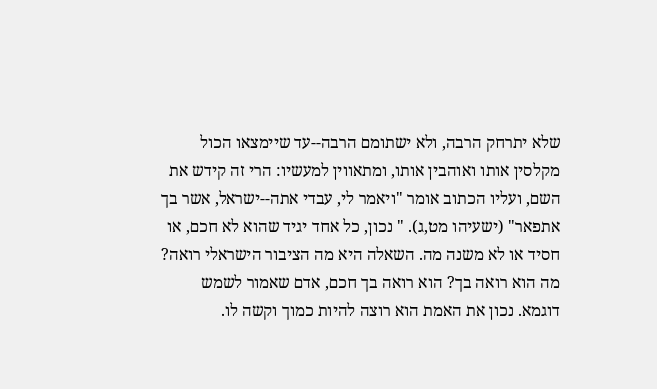שלא יתרחק הרבה, ולא ישתומם הרבה--עד שיימצאו הכול מקלסין אותו ואוהבין אותו, ומתאווין למעשיו: הרי זה קידש את השם, ועליו הכתוב אומר "ויאמר לי, עבדי אתה--ישראל, אשר בך אתפאר" (ישעיהו מט,ג). " נכון, כל אחד יגיד שהוא לא חכם, או חסיד או לא משנה מה. השאלה היא מה הציבור הישראלי רואה? מה הוא רואה בך? הוא רואה בך חכם, אדם שאמור לשמש דוגמא. נכון את האמת הוא רוצה להיות כמוך וקשה לו.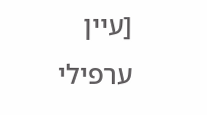[עיין ערפילי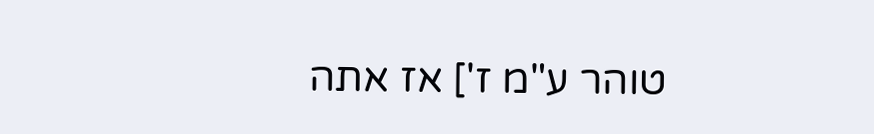טוהר ע"מ ז'] אז אתה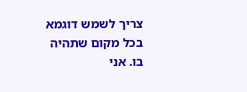צריך לשמש דוגמא בכל מקום שתהיה בו. אני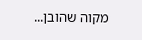מקוה שהובן...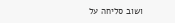ושוב סליחה על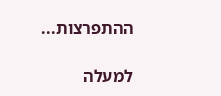ההתפרצות...

למעלה